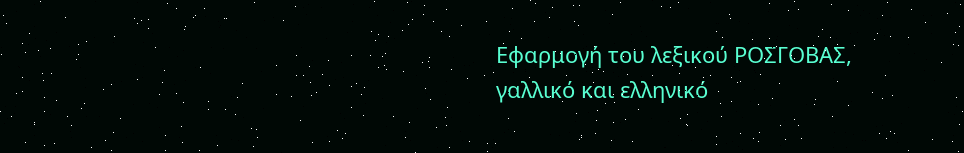Εφαρμογή του λεξικού ΡΟΣΓΟΒΑΣ, γαλλικό και ελληνικό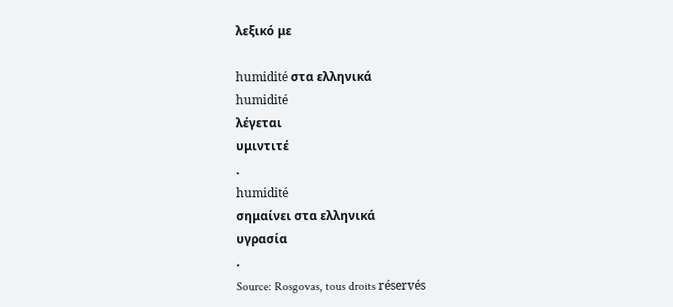λεξικό με

humidité στα ελληνικά
humidité
λέγεται
υμιντιτέ
.
humidité
σημαίνει στα ελληνικά
υγρασία
.
Source: Rosgovas, tous droits réservés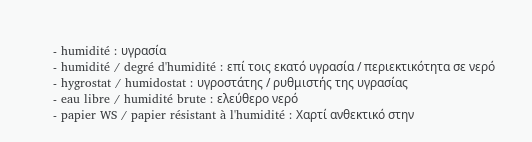- humidité : υγρασία
- humidité / degré d'humidité : επί τοις εκατό υγρασία / περιεκτικότητα σε νερό
- hygrostat / humidostat : υγροστάτης / ρυθμιστής της υγρασίας
- eau libre / humidité brute : ελεύθερο νερό
- papier WS / papier résistant à l'humidité : Χαρτί ανθεκτικό στην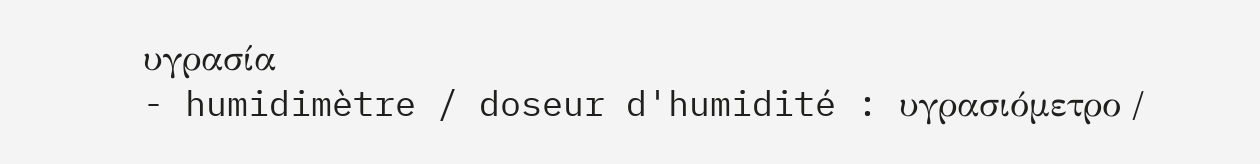υγρασία
- humidimètre / doseur d'humidité : υγρασιόμετρο /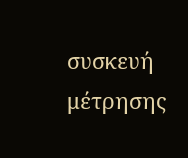συσκευή μέτρησης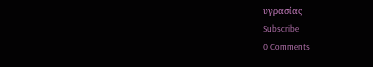υγρασίας
Subscribe
0 Comments